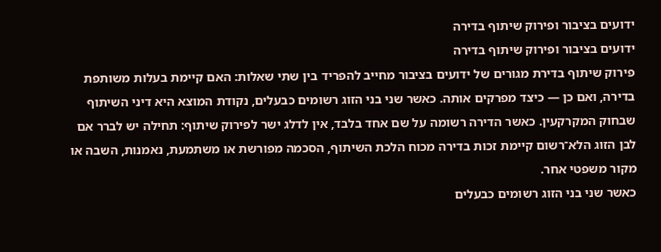ידועים בציבור ופירוק שיתוף בדירה
ידועים בציבור ופירוק שיתוף בדירה
פירוק שיתוף בדירת מגורים של ידועים בציבור מחייב להפריד בין שתי שאלות: האם קיימת בעלות משותפת בדירה, ואם כן — כיצד מפרקים אותה. כאשר שני בני הזוג רשומים כבעלים, נקודת המוצא היא דיני השיתוף שבחוק המקרקעין. כאשר הדירה רשומה על שם אחד בלבד, אין לדלג ישר לפירוק שיתוף: תחילה יש לברר אם לבן הזוג הלא־רשום קיימת זכות בדירה מכוח הלכת השיתוף, הסכמה מפורשת או משתמעת, נאמנות, השבה או מקור משפטי אחר.
כאשר שני בני הזוג רשומים כבעלים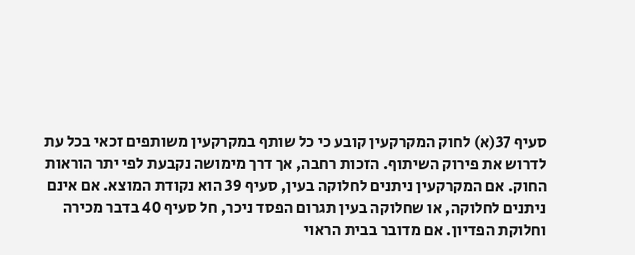סעיף 37(א) לחוק המקרקעין קובע כי כל שותף במקרקעין משותפים זכאי בכל עת לדרוש את פירוק השיתוף. הזכות רחבה, אך דרך מימושה נקבעת לפי יתר הוראות החוק. אם המקרקעין ניתנים לחלוקה בעין, סעיף 39 הוא נקודת המוצא. אם אינם ניתנים לחלוקה, או שחלוקה בעין תגרום הפסד ניכר, חל סעיף 40 בדבר מכירה וחלוקת הפדיון. אם מדובר בבית הראוי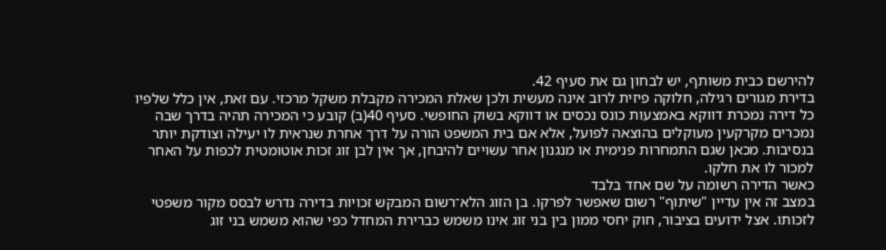להירשם כבית משותף, יש לבחון גם את סעיף 42.
בדירת מגורים רגילה, חלוקה פיזית לרוב אינה מעשית ולכן שאלת המכירה מקבלת משקל מרכזי. עם זאת, אין כלל שלפיו כל דירה נמכרת דווקא באמצעות כונס נכסים או דווקא בשוק החופשי. סעיף 40(ב) קובע כי המכירה תהיה בדרך שבה נמכרים מקרקעין מעוקלים בהוצאה לפועל, אלא אם בית המשפט הורה על דרך אחרת שנראית לו יעילה וצודקת יותר בנסיבות. מכאן שגם התמחרות פנימית או מנגנון אחר עשויים להיבחן, אך אין לבן זוג זכות אוטומטית לכפות על האחר למכור לו את חלקו.
כאשר הדירה רשומה על שם אחד בלבד
במצב זה אין עדיין "שיתוף" רשום שאפשר לפרקו. בן הזוג הלא־רשום המבקש זכויות בדירה נדרש לבסס מקור משפטי לזכותו. אצל ידועים בציבור, חוק יחסי ממון בין בני זוג אינו משמש כברירת המחדל כפי שהוא משמש בני זוג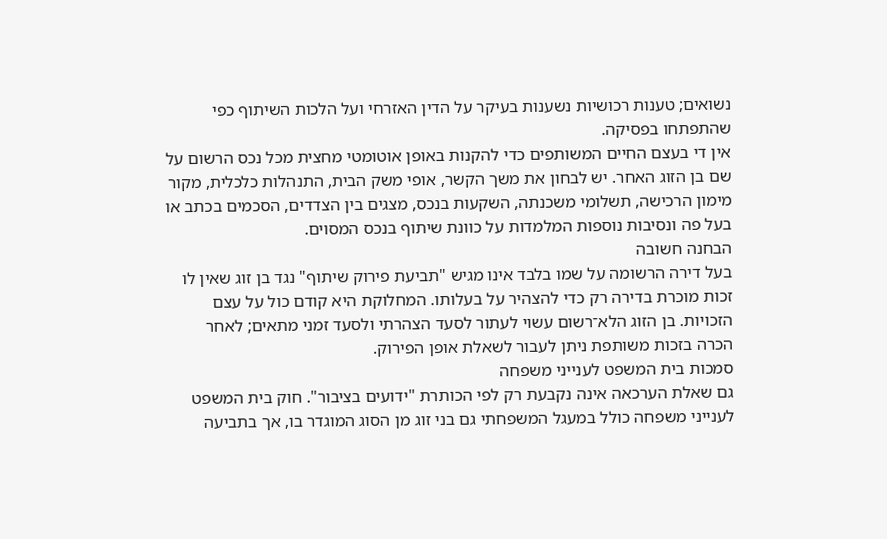נשואים; טענות רכושיות נשענות בעיקר על הדין האזרחי ועל הלכות השיתוף כפי שהתפתחו בפסיקה.
אין די בעצם החיים המשותפים כדי להקנות באופן אוטומטי מחצית מכל נכס הרשום על שם בן הזוג האחר. יש לבחון את משך הקשר, אופי משק הבית, התנהלות כלכלית, מקור מימון הרכישה, תשלומי משכנתה, השקעות בנכס, מצגים בין הצדדים, הסכמים בכתב או בעל פה ונסיבות נוספות המלמדות על כוונת שיתוף בנכס המסוים.
הבחנה חשובה
בעל דירה הרשומה על שמו בלבד אינו מגיש "תביעת פירוק שיתוף" נגד בן זוג שאין לו זכות מוכרת בדירה רק כדי להצהיר על בעלותו. המחלוקת היא קודם כול על עצם הזכויות. בן הזוג הלא־רשום עשוי לעתור לסעד הצהרתי ולסעד זמני מתאים; לאחר הכרה בזכות משותפת ניתן לעבור לשאלת אופן הפירוק.
סמכות בית המשפט לענייני משפחה
גם שאלת הערכאה אינה נקבעת רק לפי הכותרת "ידועים בציבור". חוק בית המשפט לענייני משפחה כולל במעגל המשפחתי גם בני זוג מן הסוג המוגדר בו, אך בתביעה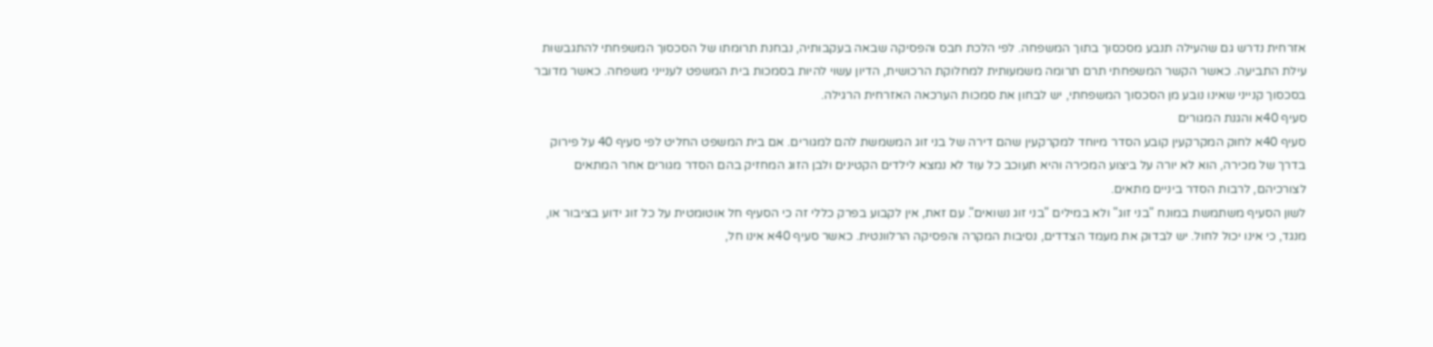אזרחית נדרש גם שהעילה תנבע מסכסוך בתוך המשפחה. לפי הלכת חבס והפסיקה שבאה בעקבותיה, נבחנת תרומתו של הסכסוך המשפחתי להתגבשות עילת התביעה. כאשר הקשר המשפחתי תרם תרומה משמעותית למחלוקת הרכושית, הדיון עשוי להיות בסמכות בית המשפט לענייני משפחה. כאשר מדובר בסכסוך קנייני שאינו נובע מן הסכסוך המשפחתי, יש לבחון את סמכות הערכאה האזרחית הרגילה.
סעיף 40א והגנת המגורים
סעיף 40א לחוק המקרקעין קובע הסדר מיוחד למקרקעין שהם דירה של בני זוג המשמשת להם למגורים. אם בית המשפט החליט לפי סעיף 40 על פירוק בדרך של מכירה, הוא לא יורה על ביצוע המכירה והיא תעוכב כל עוד לא נמצא לילדים הקטינים ולבן הזוג המחזיק בהם הסדר מגורים אחר המתאים לצורכיהם, לרבות הסדר ביניים מתאים.
לשון הסעיף משתמשת במונח "בני זוג" ולא במילים "בני זוג נשואים". עם זאת, אין לקבוע בפרק כללי זה כי הסעיף חל אוטומטית על כל זוג ידוע בציבור או, מנגד, כי אינו יכול לחול. יש לבדוק את מעמד הצדדים, נסיבות המקרה והפסיקה הרלוונטית. כאשר סעיף 40א אינו חל,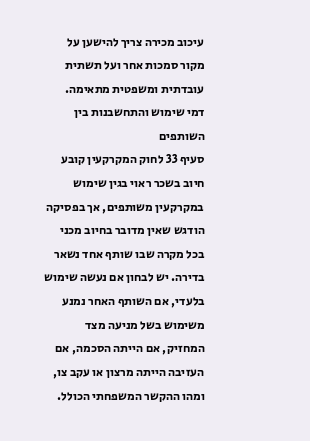עיכוב מכירה צריך להישען על מקור סמכות אחר ועל תשתית עובדתית ומשפטית מתאימה.
דמי שימוש והתחשבנות בין השותפים
סעיף 33 לחוק המקרקעין קובע חיוב בשכר ראוי בגין שימוש במקרקעין משותפים, אך בפסיקה הודגש שאין מדובר בחיוב מכני בכל מקרה שבו שותף אחד נשאר בדירה. יש לבחון אם נעשה שימוש בלעדי, אם השותף האחר נמנע משימוש בשל מניעה מצד המחזיק, אם הייתה הסכמה, אם העזיבה הייתה מרצון או עקב צו, ומהו ההקשר המשפחתי הכולל.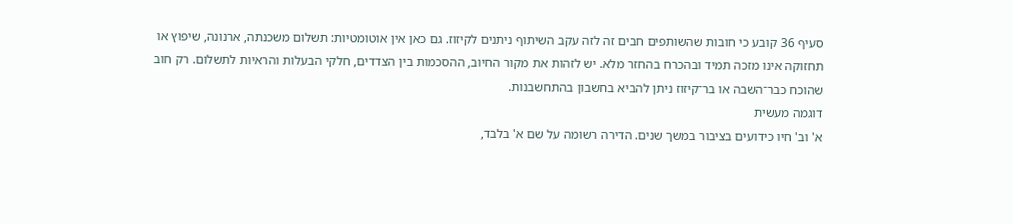סעיף 36 קובע כי חובות שהשותפים חבים זה לזה עקב השיתוף ניתנים לקיזוז. גם כאן אין אוטומטיות: תשלום משכנתה, ארנונה, שיפוץ או תחזוקה אינו מזכה תמיד ובהכרח בהחזר מלא. יש לזהות את מקור החיוב, ההסכמות בין הצדדים, חלקי הבעלות והראיות לתשלום. רק חוב שהוכח כבר־השבה או בר־קיזוז ניתן להביא בחשבון בהתחשבנות.
דוגמה מעשית
א' וב' חיו כידועים בציבור במשך שנים. הדירה רשומה על שם א' בלבד,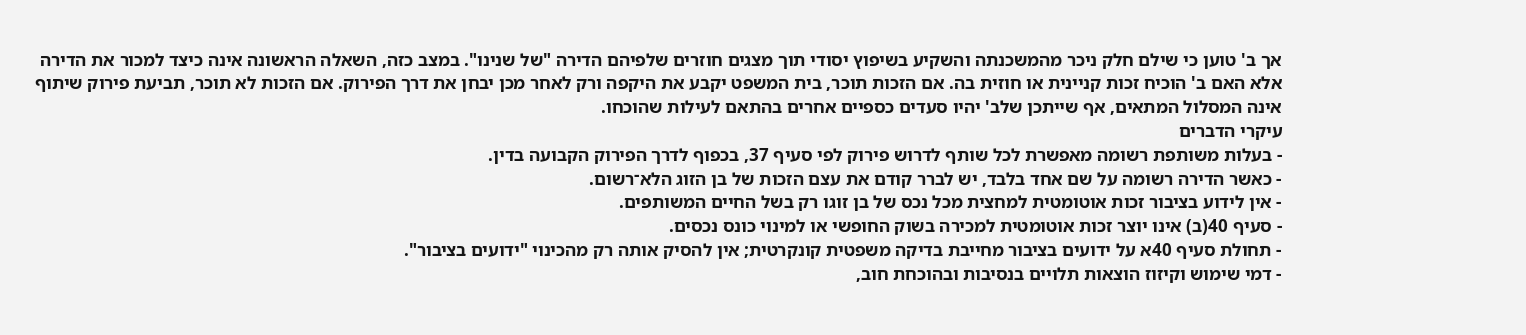אך ב' טוען כי שילם חלק ניכר מהמשכנתה והשקיע בשיפוץ יסודי תוך מצגים חוזרים שלפיהם הדירה "של שנינו". במצב כזה, השאלה הראשונה אינה כיצד למכור את הדירה אלא האם ב' הוכיח זכות קניינית או חוזית בה. אם הזכות תוכר, בית המשפט יקבע את היקפה ורק לאחר מכן יבחן את דרך הפירוק. אם הזכות לא תוכר, תביעת פירוק שיתוף אינה המסלול המתאים, אף שייתכן שלב' יהיו סעדים כספיים אחרים בהתאם לעילות שהוכחו.
עיקרי הדברים
- בעלות משותפת רשומה מאפשרת לכל שותף לדרוש פירוק לפי סעיף 37, בכפוף לדרך הפירוק הקבועה בדין.
- כאשר הדירה רשומה על שם אחד בלבד, יש לברר קודם את עצם הזכות של בן הזוג הלא־רשום.
- אין לידוע בציבור זכות אוטומטית למחצית מכל נכס של בן זוגו רק בשל החיים המשותפים.
- סעיף 40(ב) אינו יוצר זכות אוטומטית למכירה בשוק החופשי או למינוי כונס נכסים.
- תחולת סעיף 40א על ידועים בציבור מחייבת בדיקה משפטית קונקרטית; אין להסיק אותה רק מהכינוי "ידועים בציבור".
- דמי שימוש וקיזוז הוצאות תלויים בנסיבות ובהוכחת חוב,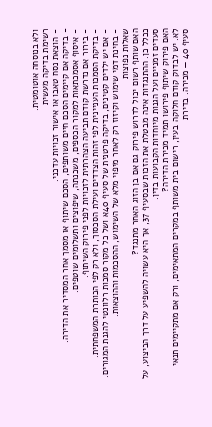ולא בנוסחה אוטומטית.
רשימת בדיקה מעשית
- הוצאת נסח טאבו או אישור זכויות עדכני.
- בדיקה אם קיימים הסכם חיים משותפים, הסכם שיתוף או מסמך אחר המסדיר את הדירה.
- איסוף אסמכתאות למקור הכספים, משכנתה, שיפוצים ותשלומים שוטפים.
- בירור אם נדרשת קודם תביעה הצהרתית לזכויות לפני פירוק השיתוף.
- בדיקת הסמכות העניינית לפי זהות הצדדים ועילת הסכסוך, ולא רק לפי הכותרת המשפחתית.
- אם יש ילדים קטינים, בדיקה פרטנית של סעיף 40א ושל כל מקור סמכות רלוונטי להגנת המגורים.
- בחינת דמי שימוש וקיזוז רק לאחר מיפוי מלא של השימוש, ההסכמות וההוצאות.
שאלות נפוצות
האם שותף רשום יכול לדרוש פירוק גם אם בן הזוג האחר מתנגד?
ככלל כן. ההתנגדות אינה מבטלת את הזכות שבסעיף 37, אך היא עשויה להשפיע על דרך הביצוע, על סעדים זמניים ועל הגנות מיוחדות הקבועות בדין.
האם פירוק שיתוף פירושו תמיד מכירת הדירה?
לא. יש לבדוק קודם חלוקה בעין, רישום בית משותף במקרים המתאימים, ורק אם מתקיימים תנאי סעיף 40 — מכירה. בדירת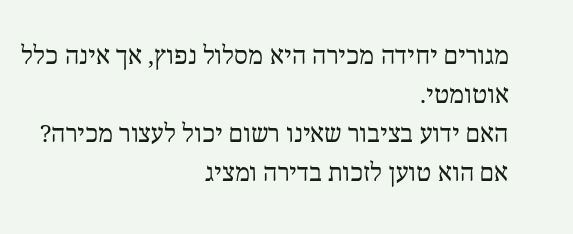מגורים יחידה מכירה היא מסלול נפוץ, אך אינה כלל אוטומטי.
האם ידוע בציבור שאינו רשום יכול לעצור מכירה?
אם הוא טוען לזכות בדירה ומציג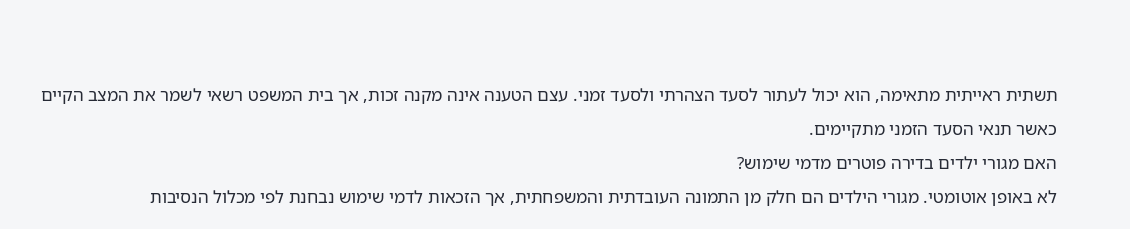תשתית ראייתית מתאימה, הוא יכול לעתור לסעד הצהרתי ולסעד זמני. עצם הטענה אינה מקנה זכות, אך בית המשפט רשאי לשמר את המצב הקיים כאשר תנאי הסעד הזמני מתקיימים.
האם מגורי ילדים בדירה פוטרים מדמי שימוש?
לא באופן אוטומטי. מגורי הילדים הם חלק מן התמונה העובדתית והמשפחתית, אך הזכאות לדמי שימוש נבחנת לפי מכלול הנסיבות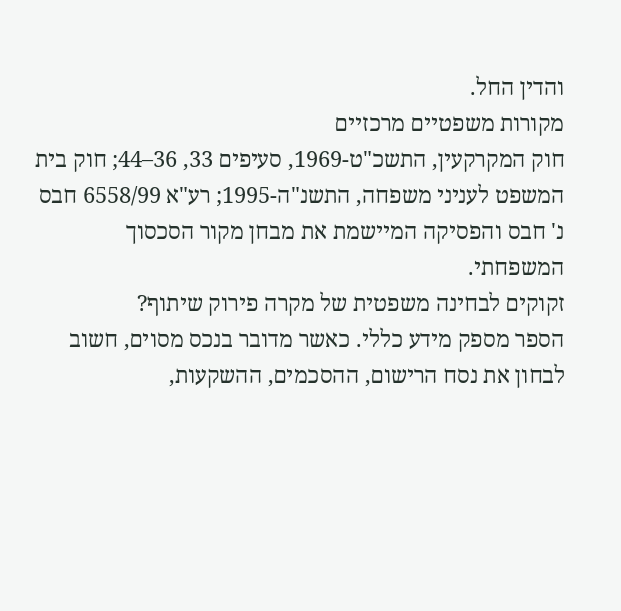והדין החל.
מקורות משפטיים מרכזיים
חוק המקרקעין, התשכ"ט-1969, סעיפים 33, 36–44; חוק בית המשפט לעניני משפחה, התשנ"ה-1995; רע"א 6558/99 חבס נ' חבס והפסיקה המיישמת את מבחן מקור הסכסוך המשפחתי.
זקוקים לבחינה משפטית של מקרה פירוק שיתוף?
הספר מספק מידע כללי. כאשר מדובר בנכס מסוים, חשוב לבחון את נסח הרישום, ההסכמים, ההשקעות,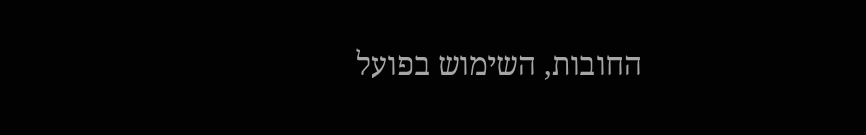החובות, השימוש בפועל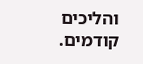והליכים קודמים.